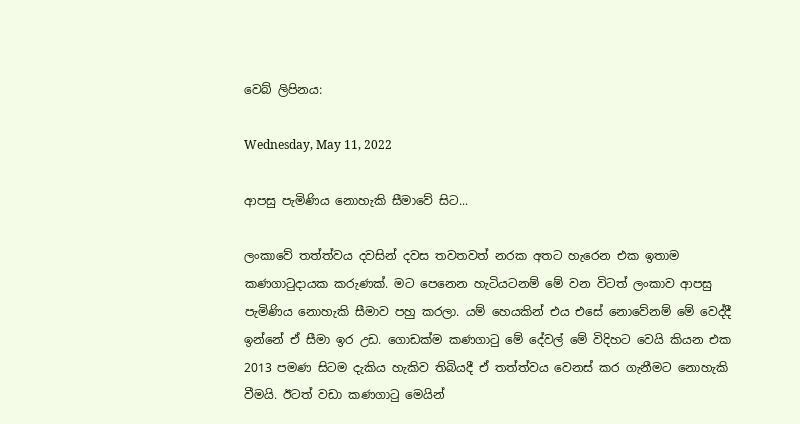වෙබ් ලිපිනය:

Wednesday, May 11, 2022

ආපසු පැමිණිය නොහැකි සීමාවේ සිට...

ලංකාවේ තත්ත්වය දවසින් දවස තවතවත් නරක අතට හැරෙන එක ඉතාම කණගාටුදායක කරුණක්. මට පෙනෙන හැටියටනම් මේ වන විටත් ලංකාව ආපසු පැමිණිය නොහැකි සීමාව පහු කරලා. යම් හෙයකින් එය එසේ නොවේනම් මේ වෙද්දී ඉන්නේ ඒ සීමා ඉර උඩ. ගොඩක්ම කණගාටු මේ දේවල් මේ විදිහට වෙයි කියන එක 2013 පමණ සිටම දැකිය හැකිව තිබියදී ඒ තත්ත්වය වෙනස් කර ගැනීමට නොහැකි වීමයි. ඊටත් වඩා කණගාටු මෙයින්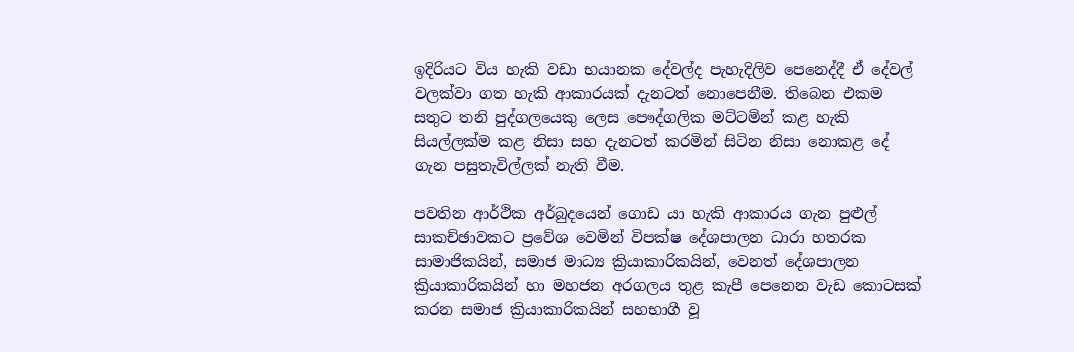ඉදිරියට විය හැකි වඩා භයානක දේවල්ද පැහැදිලිව පෙනෙද්දී ඒ දේවල් වලක්වා ගත හැකි ආකාරයක් දැනටත් නොපෙනීම. තිබෙන එකම සතුට තනි පුද්ගලයෙකු ලෙස පෞද්ගලික මට්ටමින් කළ හැකි සියල්ලක්ම කළ නිසා සහ දැනටත් කරමින් සිටින නිසා නොකළ දේ ගැන පසුතැවිල්ලක් නැති වීම.

පවතින ආර්ථික අර්බුදයෙන් ගොඩ යා හැකි ආකාරය ගැන පුළුල් සාකච්ඡාවකට ප්‍රවේශ වෙමින් විපක්ෂ දේශපාලන ධාරා හතරක සාමාජිකයින්, සමාජ මාධ්‍ය ක්‍රියාකාරිකයින්, වෙනත් දේශපාලන ක්‍රියාකාරිකයින් හා මහජන අරගලය තුළ කැපී පෙනෙන වැඩ කොටසක් කරන සමාජ ක්‍රියාකාරිකයින් සහභාගී වූ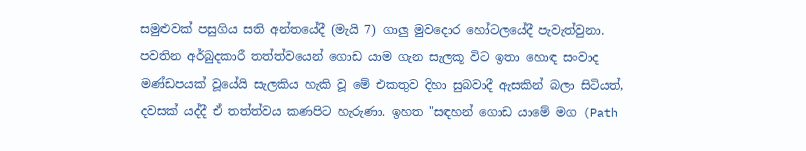සමුළුවක් පසුගිය සති අන්තයේදී (මැයි 7) ගාලු මුවදොර හෝටලයේදී පැවැත්වුනා. පවතින අර්බුදකාරී තත්ත්වයෙන් ගොඩ යාම ගැන සැලකූ විට ඉතා හොඳ සංවාද මණ්ඩපයක් වූයේයි සැලකිය හැකි වූ මේ එකතුව දිහා සුබවාදී ඇසකින් බලා සිටියත්, දවසක් යද්දී ඒ තත්ත්වය කණපිට හැරුණා. ඉහත "සඳහන් ගොඩ යාමේ මග (Path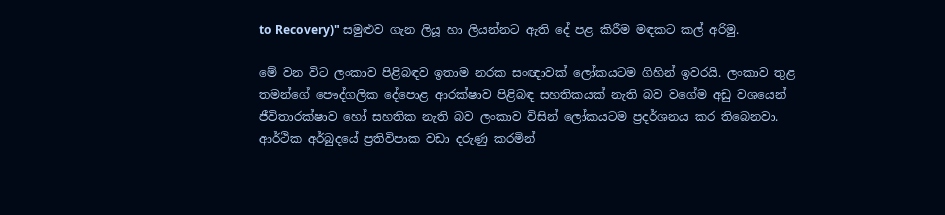to Recovery)" සමුළුව ගැන ලියූ හා ලියන්නට ඇති දේ පළ කිරීම මඳකට කල් අරිමු.

මේ වන විට ලංකාව පිළිබඳව ඉතාම නරක සංඥාවක් ලෝකයටම ගිහින් ඉවරයි. ලංකාව තුළ තමන්ගේ පෞද්ගලික දේපොළ ආරක්ෂාව පිළිබඳ සහතිකයක් නැති බව වගේම අඩු වශයෙන් ජීවිතාරක්ෂාව හෝ සහතික නැති බව ලංකාව විසින් ලෝකයටම ප්‍රදර්ශනය කර තිබෙනවා. ආර්ථික අර්බුදයේ ප්‍රතිවිපාක වඩා දරුණු කරමින්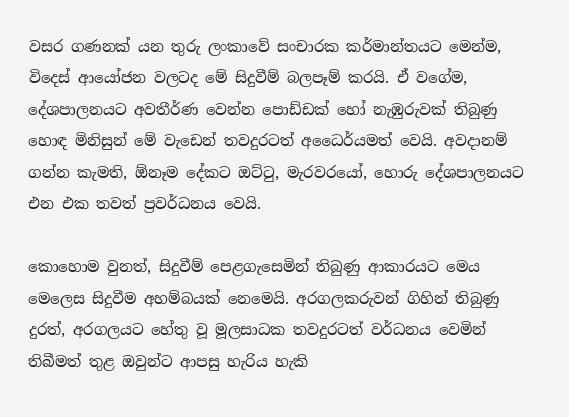වසර ගණනක් යන තුරු ලංකාවේ සංචාරක කර්මාන්තයට මෙන්ම, විදෙස් ආයෝජන වලටද මේ සිදුවීම් බලපෑම් කරයි. ඒ වගේම, දේශපාලනයට අවතීර්ණ වෙන්න පොඩ්ඩක් හෝ නැඹුරුවක් තිබුණු හොඳ මිනිසුන් මේ වැඩෙන් තවදුරටත් අධෛර්යමත් වෙයි. අවදානම් ගන්න කැමති, ඕනෑම දේකට ඔට්ටු, මැරවරයෝ, හොරු දේශපාලනයට එන එක තවත් ප්‍රවර්ධනය වෙයි.

කොහොම වුනත්, සිදුවීම් පෙළගැසෙමින් තිබුණු ආකාරයට මෙය මෙලෙස සිදුවීම අහම්බයක් නෙමෙයි. අරගලකරුවන් ගිහින් තිබුණු දුරත්, අරගලයට හේතු වූ මූලසාධක තවදුරටත් වර්ධනය වෙමින් තිබීමත් තුළ ඔවුන්ට ආපසු හැරිය හැකි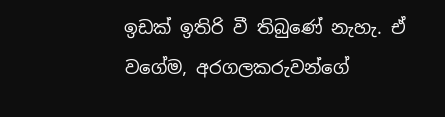ඉඩක් ඉතිරි වී තිබුණේ නැහැ. ඒ වගේම, අරගලකරුවන්ගේ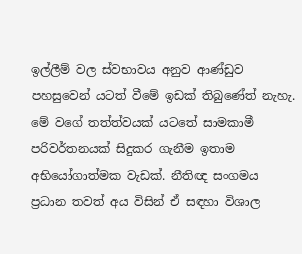ඉල්ලීම් වල ස්වභාවය අනුව ආණ්ඩුව පහසුවෙන් යටත් වීමේ ඉඩක් තිබුණේත් නැහැ. මේ වගේ තත්ත්වයක් යටතේ සාමකාමී පරිවර්තනයක් සිදුකර ගැනීම ඉතාම අභියෝගාත්මක වැඩක්. නීතිඥ සංගමය ප්‍රධාන තවත් අය විසින් ඒ සඳහා විශාල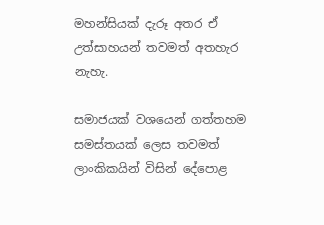මහන්සියක් දැරූ අතර ඒ උත්සාහයන් තවමත් අතහැර නැහැ.

සමාජයක් වශයෙන් ගත්තහම සමස්තයක් ලෙස තවමත් ලාංකිකයින් විසින් දේපොළ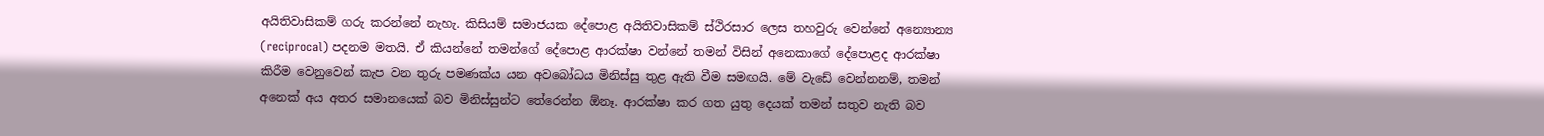අයිතිවාසිකම් ගරු කරන්නේ නැහැ. කිසියම් සමාජයක දේපොළ අයිතිවාසිකම් ස්ථිරසාර ලෙස තහවුරු වෙන්නේ අන්‍යොන්‍ය (reciprocal) පදනම මතයි. ඒ කියන්නේ තමන්ගේ දේපොළ ආරක්ෂා වන්නේ තමන් විසින් අනෙකාගේ දේපොළද ආරක්ෂා කිරීම වෙනුවෙන් කැප වන තුරු පමණක්ය යන අවබෝධය මිනිස්සු තුළ ඇති වීම සමඟයි. මේ වැඩේ වෙන්නනම්, තමන් අනෙක් අය අතර සමානයෙක් බව මිනිස්සුන්ට තේරෙන්න ඕනෑ. ආරක්ෂා කර ගත යුතු දෙයක් තමන් සතුව නැති බව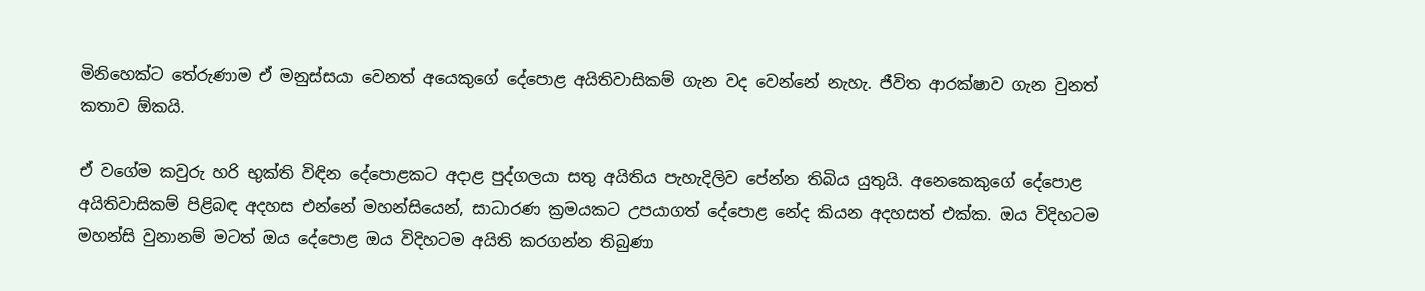මිනිහෙක්ට තේරුණාම ඒ මනුස්සයා වෙනත් අයෙකුගේ දේපොළ අයිතිවාසිකම් ගැන වද වෙන්නේ නැහැ. ජීවිත ආරක්ෂාව ගැන වුනත් කතාව ඕකයි.

ඒ වගේම කවුරු හරි භුක්ති විඳින දේපොළකට අදාළ පුද්ගලයා සතු අයිතිය පැහැදිලිව පේන්න තිබිය යුතුයි. අනෙකෙකුගේ දේපොළ අයිතිවාසිකම් පිළිබඳ අදහස එන්නේ මහන්සියෙන්, සාධාරණ ක්‍රමයකට උපයාගත් දේපොළ නේද කියන අදහසත් එක්ක. ඔය විදිහටම මහන්සි වුනානම් මටත් ඔය දේපොළ ඔය විදිහටම අයිති කරගන්න තිබුණා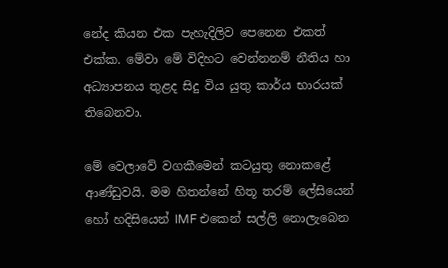නේද කියන එක පැහැදිලිව පෙනෙන එකත් එක්ක. මේවා මේ විදිහට වෙන්නනම් නීතිය හා අධ්‍යාපනය තුළද සිදු විය යුතු කාර්ය භාරයක් තිබෙනවා.

මේ වෙලාවේ වගකීමෙන් කටයුතු නොකළේ ආණ්ඩුවයි. මම හිතන්නේ හිතූ තරම් ලේසියෙන් හෝ හදිසියෙන් IMF එකෙන් සල්ලි නොලැබෙන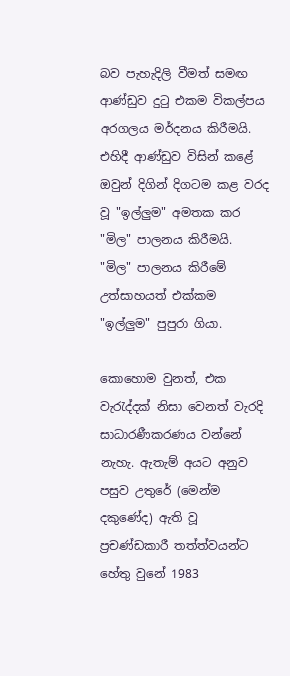බව පැහැදිලි වීමත් සමඟ ආණ්ඩුව දුටු එකම විකල්පය අරගලය මර්දනය කිරීමයි. එහිදී ආණ්ඩුව විසින් කළේ ඔවුන් දිගින් දිගටම කළ වරද වූ "ඉල්ලුම" අමතක කර "මිල" පාලනය කිරීමයි. "මිල" පාලනය කිරීමේ උත්සාහයත් එක්කම "ඉල්ලුම" පුපුරා ගියා.

කොහොම වුනත්, එක වැරැද්දක් නිසා වෙනත් වැරදි සාධාරණීකරණය වන්නේ නැහැ. ඇතැම් අයට අනුව පසුව උතුරේ (මෙන්ම දකුණේද) ඇති වූ ප්‍රචණ්ඩකාරී තත්ත්වයන්ට හේතු වුනේ 1983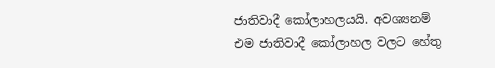ජාතිවාදී කෝලාහලයයි. අවශ්‍යනම් එම ජාතිවාදී කෝලාහල වලට හේතු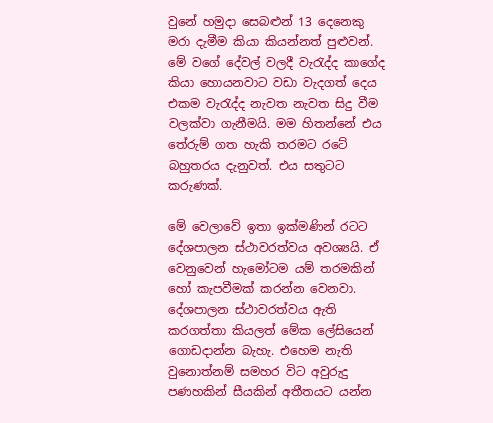වුනේ හමුදා සෙබළුන් 13 දෙනෙකු මරා දැමීම කියා කියන්නත් පුළුවන්. මේ වගේ දේවල් වලදී වැරැද්ද කාගේද කියා හොයනවාට වඩා වැදගත් දෙය එකම වැරැද්ද නැවත නැවත සිදු වීම වලක්වා ගැනීමයි. මම හිතන්නේ එය තේරුම් ගත හැකි තරමට රටේ බහුතරය දැනුවත්. එය සතුටට කරුණක්.

මේ වෙලාවේ ඉතා ඉක්මණින් රටට දේශපාලන ස්ථාවරත්වය අවශ්‍යයි. ඒ වෙනුවෙන් හැමෝටම යම් තරමකින් හෝ කැපවීමක් කරන්න වෙනවා. දේශපාලන ස්ථාවරත්වය ඇති කරගත්තා කියලත් මේක ලේසියෙන් ගොඩදාන්න බැහැ. එහෙම නැති වුනොත්නම් සමහර විට අවුරුදු පණහකින් සීයකින් අතීතයට යන්න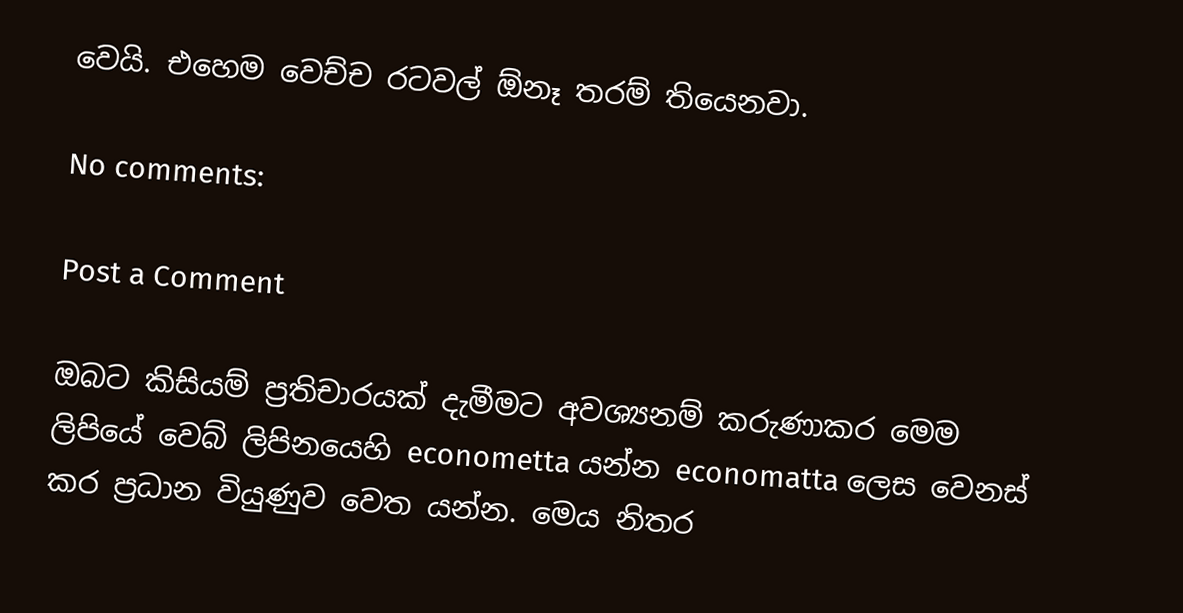වෙයි. එහෙම වෙච්ච රටවල් ඕනෑ තරම් තියෙනවා.

No comments:

Post a Comment

ඔබට කිසියම් ප්‍රතිචාරයක් දැමීමට අවශ්‍යනම් කරුණාකර මෙම ලිපියේ වෙබ් ලිපිනයෙහි econometta යන්න economatta ලෙස වෙනස් කර ප්‍රධාන වියුණුව වෙත යන්න. මෙය නිතර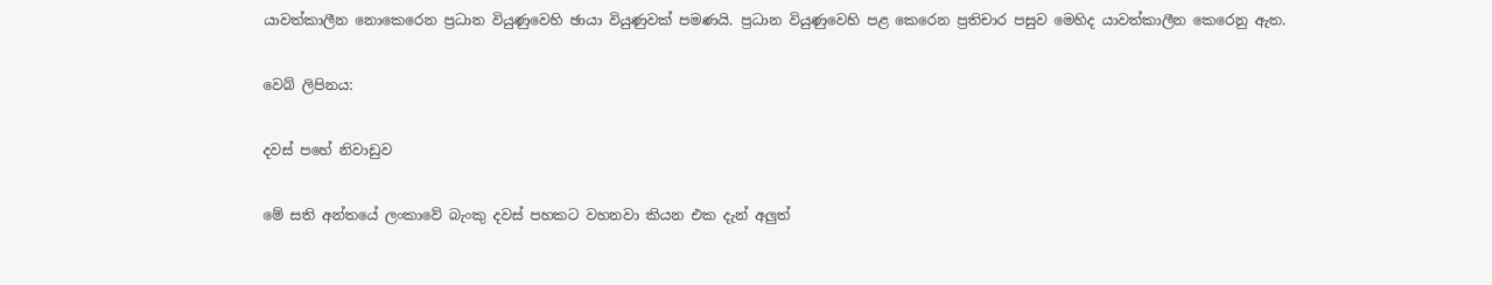යාවත්කාලීන නොකෙරෙන ප්‍රධාන වියුණුවෙහි ඡායා වියුණුවක් පමණයි. ප්‍රධාන වියුණුවෙහි පළ කෙරෙන ප්‍රතිචාර පසුව මෙහිද යාවත්කාලීන කෙරෙනු ඇත.

වෙබ් ලිපිනය:

දවස් පහේ නිවාඩුව

මේ සති අන්තයේ ලංකාවේ බැංකු දවස් පහකට වහනවා කියන එක දැන් අලුත්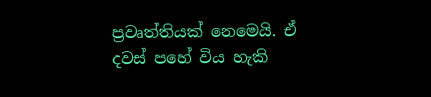ප්‍රවෘත්තියක් නෙමෙයි. ඒ දවස් පහේ විය හැකි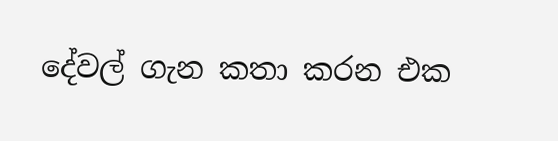දේවල් ගැන කතා කරන එක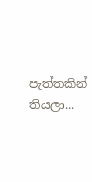පැත්තකින් තියලා...